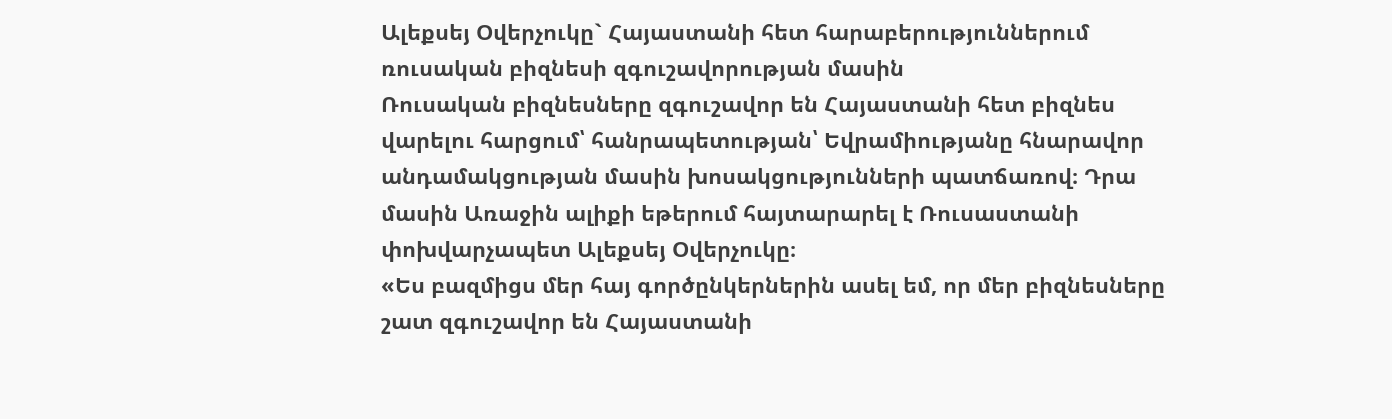Ալեքսեյ Օվերչուկը` Հայաստանի հետ հարաբերություններում ռուսական բիզնեսի զգուշավորության մասին
Ռուսական բիզնեսները զգուշավոր են Հայաստանի հետ բիզնես վարելու հարցում՝ հանրապետության՝ Եվրամիությանը հնարավոր անդամակցության մասին խոսակցությունների պատճառով։ Դրա մասին Առաջին ալիքի եթերում հայտարարել է Ռուսաստանի փոխվարչապետ Ալեքսեյ Օվերչուկը։
«Ես բազմիցս մեր հայ գործընկերներին ասել եմ, որ մեր բիզնեսները շատ զգուշավոր են Հայաստանի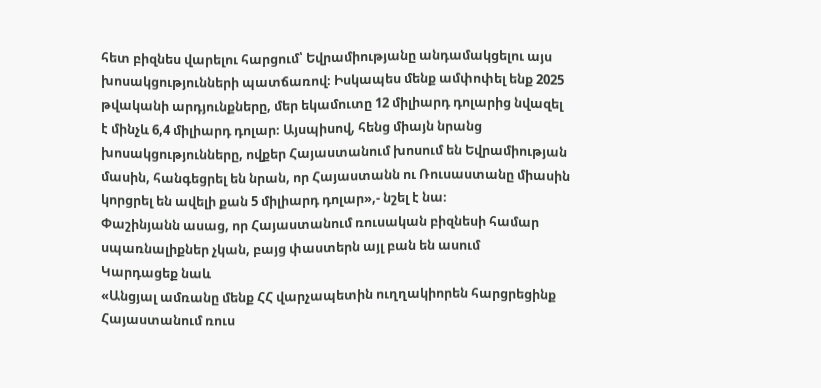հետ բիզնես վարելու հարցում՝ Եվրամիությանը անդամակցելու այս խոսակցությունների պատճառով։ Իսկապես մենք ամփոփել ենք 2025 թվականի արդյունքները, մեր եկամուտը 12 միլիարդ դոլարից նվազել է մինչև 6,4 միլիարդ դոլար։ Այսպիսով, հենց միայն նրանց խոսակցությունները, ովքեր Հայաստանում խոսում են Եվրամիության մասին, հանգեցրել են նրան, որ Հայաստանն ու Ռուսաստանը միասին կորցրել են ավելի քան 5 միլիարդ դոլար»,- նշել է նա։
Փաշինյանն ասաց, որ Հայաստանում ռուսական բիզնեսի համար սպառնալիքներ չկան, բայց փաստերն այլ բան են ասում
Կարդացեք նաև
«Անցյալ ամռանը մենք ՀՀ վարչապետին ուղղակիորեն հարցրեցինք Հայաստանում ռուս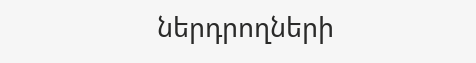ներդրողների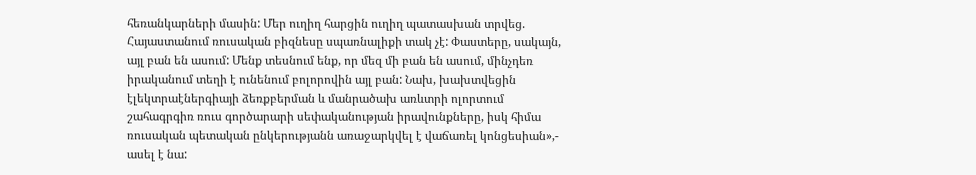հեռանկարների մասին: Մեր ուղիղ հարցին ուղիղ պատասխան տրվեց. Հայաստանում ռուսական բիզնեսը սպառնալիքի տակ չէ: Փաստերը, սակայն, այլ բան են ասում: Մենք տեսնում ենք, որ մեզ մի բան են ասում, մինչդեռ իրականում տեղի է ունենում բոլորովին այլ բան: Նախ, խախտվեցին էլեկտրաէներգիայի ձեռքբերման և մանրածախ առևտրի ոլորտում շահագրգիռ ռուս գործարարի սեփականության իրավունքները, իսկ հիմա ռուսական պետական ընկերությանն առաջարկվել է վաճառել կոնցեսիան»,- ասել է նա: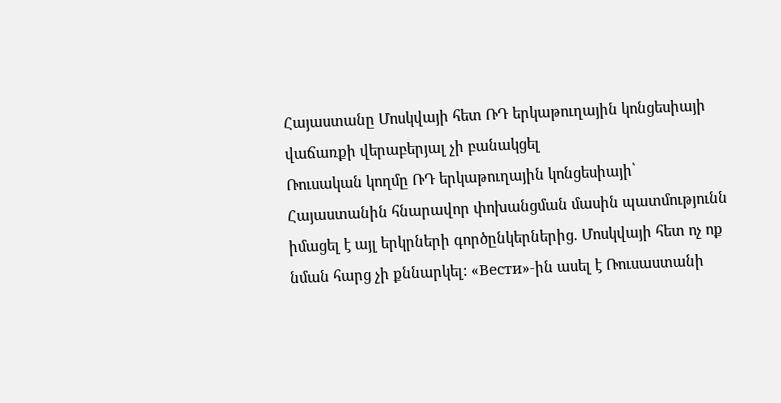Հայաստանը Մոսկվայի հետ ՌԴ երկաթուղային կոնցեսիայի վաճառքի վերաբերյալ չի բանակցել
Ռուսական կողմը ՌԴ երկաթուղային կոնցեսիայի՝ Հայաստանին հնարավոր փոխանցման մասին պատմությունն իմացել է այլ երկրների գործընկերներից. Մոսկվայի հետ ոչ ոք նման հարց չի քննարկել: «Вести»-ին ասել է Ռուսաստանի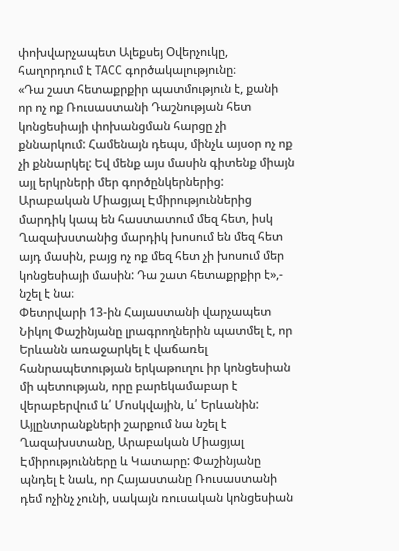փոխվարչապետ Ալեքսեյ Օվերչուկը, հաղորդում է ТАСС գործակալությունը։
«Դա շատ հետաքրքիր պատմություն է, քանի որ ոչ ոք Ռուսաստանի Դաշնության հետ կոնցեսիայի փոխանցման հարցը չի քննարկում: Համենայն դեպս, մինչև այսօր ոչ ոք չի քննարկել: Եվ մենք այս մասին գիտենք միայն այլ երկրների մեր գործընկերներից: Արաբական Միացյալ Էմիրություններից մարդիկ կապ են հաստատում մեզ հետ, իսկ Ղազախստանից մարդիկ խոսում են մեզ հետ այդ մասին, բայց ոչ ոք մեզ հետ չի խոսում մեր կոնցեսիայի մասին: Դա շատ հետաքրքիր է»,- նշել է նա։
Փետրվարի 13-ին Հայաստանի վարչապետ Նիկոլ Փաշինյանը լրագրողներին պատմել է, որ Երևանն առաջարկել է վաճառել հանրապետության երկաթուղու իր կոնցեսիան մի պետության, որը բարեկամաբար է վերաբերվում և՛ Մոսկվային, և՛ Երևանին: Այլընտրանքների շարքում նա նշել է Ղազախստանը, Արաբական Միացյալ Էմիրությունները և Կատարը: Փաշինյանը պնդել է նաև, որ Հայաստանը Ռուսաստանի դեմ ոչինչ չունի, սակայն ռուսական կոնցեսիան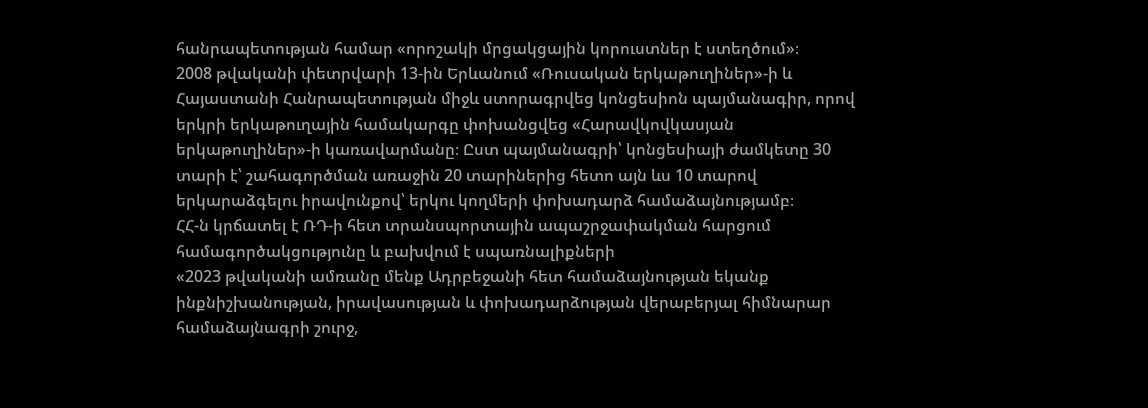հանրապետության համար «որոշակի մրցակցային կորուստներ է ստեղծում»։
2008 թվականի փետրվարի 13-ին Երևանում «Ռուսական երկաթուղիներ»-ի և Հայաստանի Հանրապետության միջև ստորագրվեց կոնցեսիոն պայմանագիր, որով երկրի երկաթուղային համակարգը փոխանցվեց «Հարավկովկասյան երկաթուղիներ»-ի կառավարմանը։ Ըստ պայմանագրի՝ կոնցեսիայի ժամկետը 30 տարի է՝ շահագործման առաջին 20 տարիներից հետո այն ևս 10 տարով երկարաձգելու իրավունքով՝ երկու կողմերի փոխադարձ համաձայնությամբ։
ՀՀ-ն կրճատել է ՌԴ-ի հետ տրանսպորտային ապաշրջափակման հարցում համագործակցությունը և բախվում է սպառնալիքների
«2023 թվականի ամռանը մենք Ադրբեջանի հետ համաձայնության եկանք ինքնիշխանության, իրավասության և փոխադարձության վերաբերյալ հիմնարար համաձայնագրի շուրջ,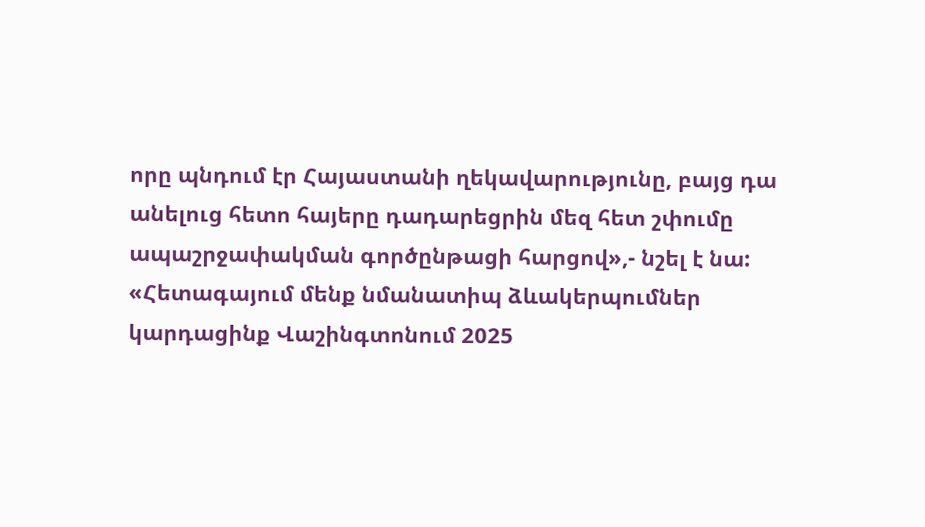որը պնդում էր Հայաստանի ղեկավարությունը, բայց դա անելուց հետո հայերը դադարեցրին մեզ հետ շփումը ապաշրջափակման գործընթացի հարցով»,- նշել է նա:
«Հետագայում մենք նմանատիպ ձևակերպումներ կարդացինք Վաշինգտոնում 2025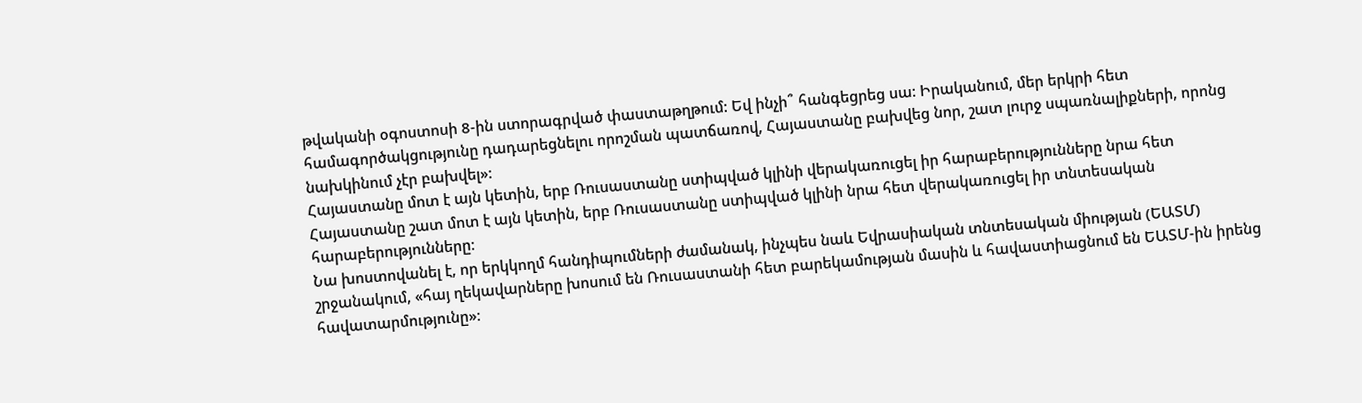թվականի օգոստոսի 8-ին ստորագրված փաստաթղթում: Եվ ինչի՞ հանգեցրեց սա: Իրականում, մեր երկրի հետ համագործակցությունը դադարեցնելու որոշման պատճառով, Հայաստանը բախվեց նոր, շատ լուրջ սպառնալիքների, որոնց նախկինում չէր բախվել»:
Հայաստանը մոտ է այն կետին, երբ Ռուսաստանը ստիպված կլինի վերակառուցել իր հարաբերությունները նրա հետ
Հայաստանը շատ մոտ է այն կետին, երբ Ռուսաստանը ստիպված կլինի նրա հետ վերակառուցել իր տնտեսական հարաբերությունները։
Նա խոստովանել է, որ երկկողմ հանդիպումների ժամանակ, ինչպես նաև Եվրասիական տնտեսական միության (ԵԱՏՄ) շրջանակում, «հայ ղեկավարները խոսում են Ռուսաստանի հետ բարեկամության մասին և հավաստիացնում են ԵԱՏՄ-ին իրենց հավատարմությունը»։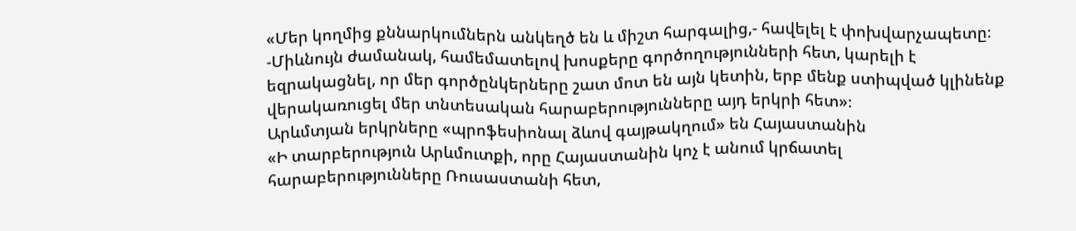«Մեր կողմից քննարկումներն անկեղծ են և միշտ հարգալից,- հավելել է փոխվարչապետը։ -Միևնույն ժամանակ, համեմատելով խոսքերը գործողությունների հետ, կարելի է եզրակացնել, որ մեր գործընկերները շատ մոտ են այն կետին, երբ մենք ստիպված կլինենք վերակառուցել մեր տնտեսական հարաբերությունները այդ երկրի հետ»։
Արևմտյան երկրները «պրոֆեսիոնալ ձևով գայթակղում» են Հայաստանին
«Ի տարբերություն Արևմուտքի, որը Հայաստանին կոչ է անում կրճատել հարաբերությունները Ռուսաստանի հետ,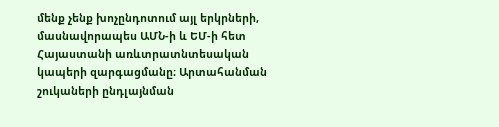մենք չենք խոչընդոտում այլ երկրների, մասնավորապես ԱՄՆ-ի և ԵՄ-ի հետ Հայաստանի առևտրատնտեսական կապերի զարգացմանը։ Արտահանման շուկաների ընդլայնման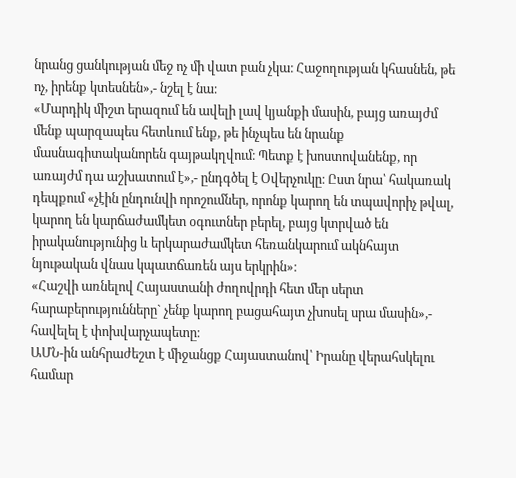նրանց ցանկության մեջ ոչ մի վատ բան չկա։ Հաջողության կհասնեն, թե ոչ, իրենք կտեսնեն»,- նշել է նա։
«Մարդիկ միշտ երազում են ավելի լավ կյանքի մասին, բայց առայժմ մենք պարզապես հետևում ենք, թե ինչպես են նրանք մասնագիտականորեն գայթակղվում։ Պետք է խոստովանենք, որ առայժմ դա աշխատում է»,- ընդգծել է Օվերչուկը։ Ըստ նրա՝ հակառակ դեպքում «չէին ընդունվի որոշումներ, որոնք կարող են տպավորիչ թվալ, կարող են կարճաժամկետ օգուտներ բերել, բայց կտրված են իրականությունից և երկարաժամկետ հեռանկարում ակնհայտ նյութական վնաս կպատճառեն այս երկրին»։
«Հաշվի առնելով Հայաստանի ժողովրդի հետ մեր սերտ հարաբերությունները` չենք կարող բացահայտ չխոսել սրա մասին»,- հավելել է փոխվարչապետը։
ԱՄՆ-ին անհրաժեշտ է միջանցք Հայաստանով՝ Իրանը վերահսկելու համար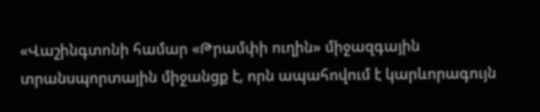«Վաշինգտոնի համար «Թրամփի ուղին» միջազգային տրանսպորտային միջանցք է, որն ապահովում է կարևորագույն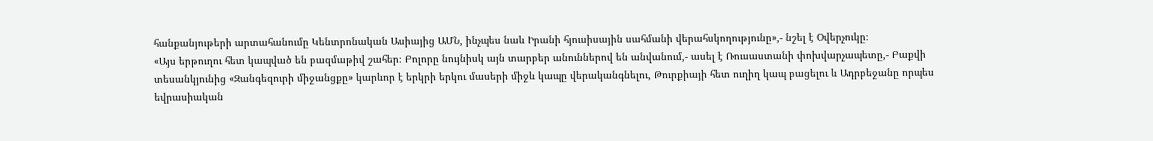հանքանյութերի արտահանումը Կենտրոնական Ասիայից ԱՄՆ, ինչպես նաև Իրանի հյուսիսային սահմանի վերահսկողությունը»,- նշել է Օվերչուկը։
«Այս երթուղու հետ կապված են բազմաթիվ շահեր։ Բոլորը նույնիսկ այն տարբեր անուններով են անվանում,- ասել է Ռուսաստանի փոխվարչապետը,- Բաքվի տեսանկյունից «Զանգեզուրի միջանցքը» կարևոր է երկրի երկու մասերի միջև կապը վերականգնելու, Թուրքիայի հետ ուղիղ կապ բացելու և Ադրբեջանը որպես եվրասիական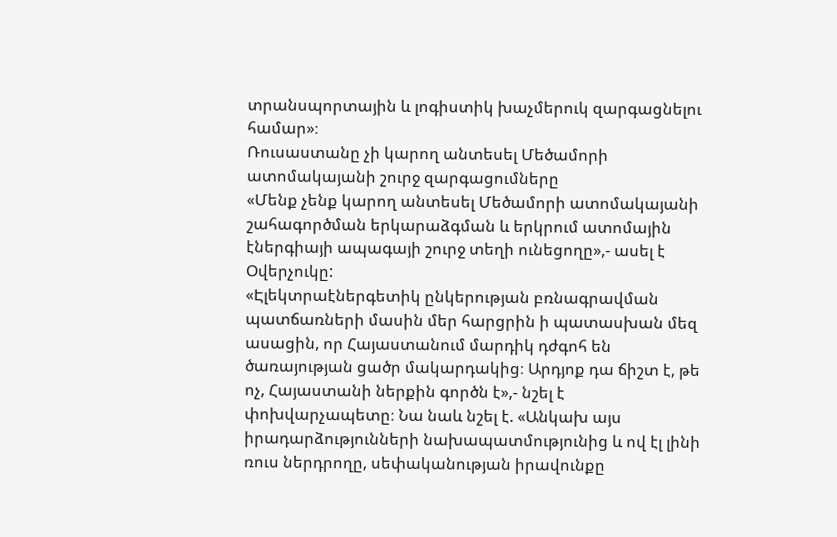տրանսպորտային և լոգիստիկ խաչմերուկ զարգացնելու համար»։
Ռուսաստանը չի կարող անտեսել Մեծամորի ատոմակայանի շուրջ զարգացումները
«Մենք չենք կարող անտեսել Մեծամորի ատոմակայանի շահագործման երկարաձգման և երկրում ատոմային էներգիայի ապագայի շուրջ տեղի ունեցողը»,- ասել է Օվերչուկը:
«Էլեկտրաէներգետիկ ընկերության բռնագրավման պատճառների մասին մեր հարցրին ի պատասխան մեզ ասացին, որ Հայաստանում մարդիկ դժգոհ են ծառայության ցածր մակարդակից։ Արդյոք դա ճիշտ է, թե ոչ, Հայաստանի ներքին գործն է»,- նշել է փոխվարչապետը։ Նա նաև նշել է. «Անկախ այս իրադարձությունների նախապատմությունից և ով էլ լինի ռուս ներդրողը, սեփականության իրավունքը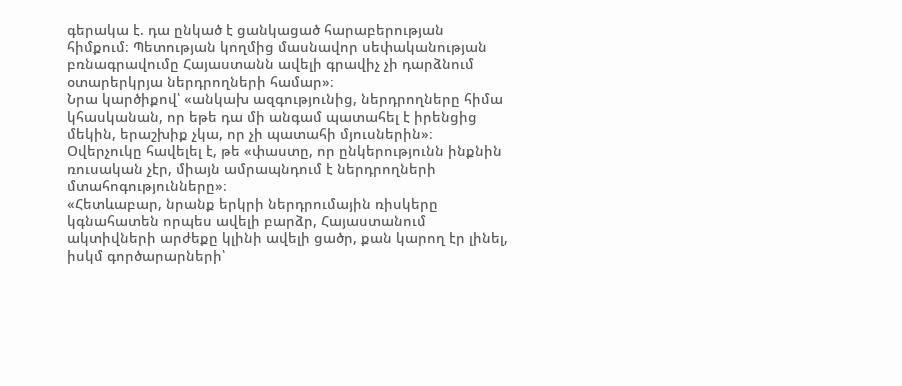գերակա է. դա ընկած է ցանկացած հարաբերության հիմքում։ Պետության կողմից մասնավոր սեփականության բռնագրավումը Հայաստանն ավելի գրավիչ չի դարձնում օտարերկրյա ներդրողների համար»։
Նրա կարծիքով՝ «անկախ ազգությունից, ներդրողները հիմա կհասկանան, որ եթե դա մի անգամ պատահել է իրենցից մեկին, երաշխիք չկա, որ չի պատահի մյուսներին»։ Օվերչուկը հավելել է, թե «փաստը, որ ընկերությունն ինքնին ռուսական չէր, միայն ամրապնդում է ներդրողների մտահոգությունները»։
«Հետևաբար, նրանք երկրի ներդրումային ռիսկերը կգնահատեն որպես ավելի բարձր, Հայաստանում ակտիվների արժեքը կլինի ավելի ցածր, քան կարող էր լինել, իսկմ գործարարների՝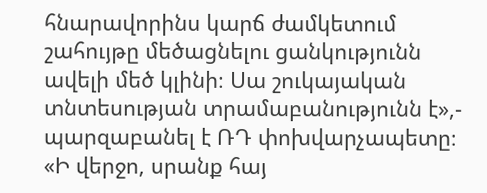հնարավորինս կարճ ժամկետում շահույթը մեծացնելու ցանկությունն ավելի մեծ կլինի։ Սա շուկայական տնտեսության տրամաբանությունն է»,- պարզաբանել է ՌԴ փոխվարչապետը։
«Ի վերջո, սրանք հայ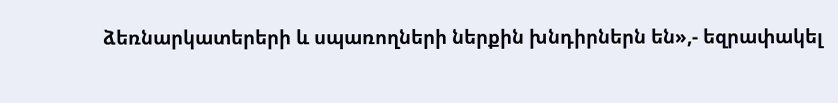ձեռնարկատերերի և սպառողների ներքին խնդիրներն են»,- եզրափակել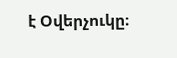է Օվերչուկը։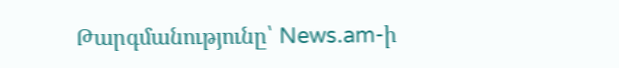Թարգմանությունը՝ News.am-ի